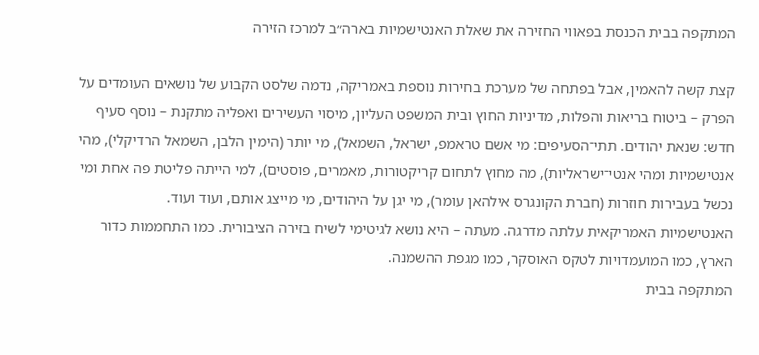המתקפה בבית הכנסת בפאווי החזירה את שאלת האנטישמיות בארה״ב למרכז הזירה

קצת קשה להאמין, אבל בפתחה של מערכת בחירות נוספת באמריקה, נדמה שלסט הקבוע של נושאים העומדים על הפרק – ביטוח בריאות והפלות, מדיניות החוץ ובית המשפט העליון, מיסוי העשירים ואפליה מתקנת – נוסף סעיף חדש: שנאת יהודים. תתי־הסעיפים: מי אשם טראמפ, ישראל, השמאל), מי יותר (הימין הלבן, השמאל הרדיקלי), מהי אנטישמיות ומהי אנטי־ישראליות), מה מחוץ לתחום קריקטורות, מאמרים, פוסטים), למי הייתה פליטת פה אחת ומי נכשל בעבירות חוזרות (חברת הקונגרס אילהאן עומר), מי יגן על היהודים, מי מייצג אותם, ועוד ועוד.
האנטישמיות האמריקאית עלתה מדרגה. מעתה – היא נושא לגיטימי לשיח בזירה הציבורית. כמו התחממות כדור הארץ, כמו המועמדויות לטקס האוסקר, כמו מגפת ההשמנה.
המתקפה בבית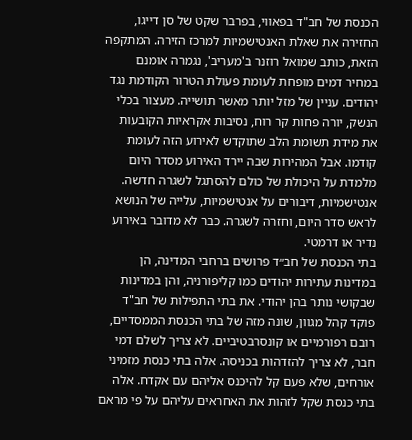הכנסת של חב"ד בפאווי, בפרבר שקט של סן דייגו, החזירה את שאלת האנטישמיות למרכז הזירה. המתקפה הזאת, כותב שמואל רוזנר ב'מעריב', נגמרה אומנם במחיר דמים מופחת לעומת פעולת הטרור הקודמת נגד יהודים. עניין של מזל יותר מאשר תושייה. מעצור בכלי הנשק, יורה פחות קר רוח, נסיבות אקראיות הקובעות את מידת תשומת הלב שתוקדש לאירוע הזה לעומת קודמו. אבל המהירות שבה יירד האירוע מסדר היום מלמדת על היכולת של כולם להסתגל לשגרה חדשה. אנטישמיות, דיבורים על אנטישמיות, עלייה של הנושא לראש סדר היום, וחזרה לשגרה. כבר לא מדובר באירוע נדיר או דרמטי.
בתי הכנסת של חב״ד פרושים ברחבי המדינה, הן במדינות עתירות יהודים כמו קליפורניה, והן במדינות שבקושי נותר בהן יהודי. את בתי התפילות של חב"ד פוקד קהל מגוון, שונה מזה של בתי הכנסת הממסדיים, רובם רפורמיים או קונסרבטיביים. לא צריך לשלם דמי חבר, לא צריך להזדהות בכניסה. אלה בתי כנסת מזמיני אורחים, שלא פעם קל להיכנס אליהם עם אקדח. אלה בתי כנסת שקל לזהות את האחראים עליהם על פי מראם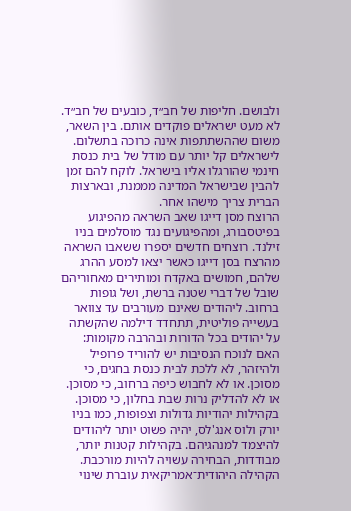ולבושם. חליפות של חב״ד, כובעים של חב״ד. לא מעט ישראלים פוקדים אותם. בין השאר, משום שההשתתפות אינה כרוכה בתשלום. לישראלים קל יותר עם מודל של בית כנסת חינמי שהורגלו אליו בישראל. לוקח להם זמן להבין שבישראל המדינה מממנת, ובארצות הברית צריך מישהו אחר.
הרוצח מסן דייגו שאב השראה מהפיגוע בפיטסבורג, ומהפיגועים נגד מוסלמים בניו זילנד. רוצחים חדשים יספרו ששאבו השראה מהרצח בסן דייגו כאשר יצאו למסע ההרג שלהם, חמושים באקדח ומותירים מאחוריהם שובל של דברי שטנה ברשת, ושל גופות ברחוב. ליהודים שאינם מעורבים עד צוואר בעשייה פוליטית, תתחדד דילמה שהקשתה על יהודים בכל הדורות ובהרבה מקומות: האם לנוכח הנסיבות יש להוריד פרופיל ולהיזהר, לא ללכת לבית כנסת בחגים, כי מסוכן. או לא לחבוש כיפה ברחוב, כי מסוכן. או לא להדליק נרות שבת בחלון, כי מסוכן. בקהילות יהודיות גדולות וצפופות, כמו בניו יורק ולוס אנג'לס, יהיה פשוט יותר ליהודים להיצמד למנהגיהם. בקהילות קטנות יותר, מבודדות, הבחירה עשויה להיות מורכבת.
הקהילה היהודית־אמריקאית עוברת שינוי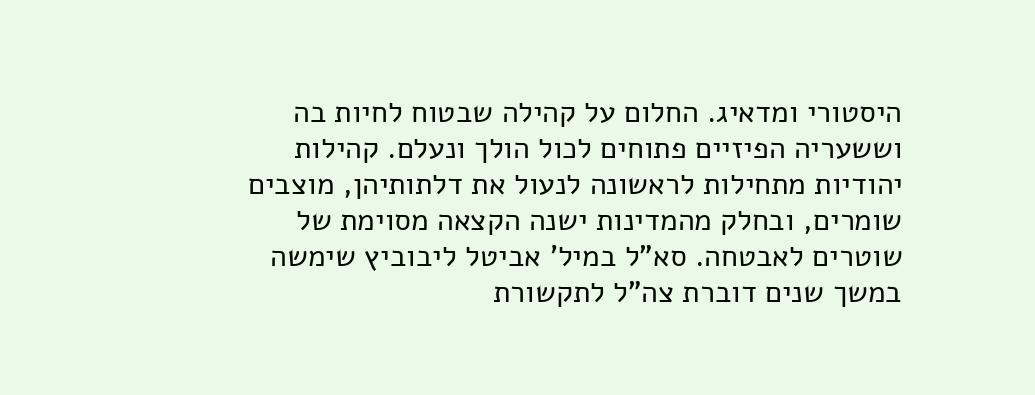היסטורי ומדאיג. החלום על קהילה שבטוח לחיות בה וששעריה הפיזיים פתוחים לכול הולך ונעלם. קהילות יהודיות מתחילות לראשונה לנעול את דלתותיהן, מוצבים שומרים, ובחלק מהמדינות ישנה הקצאה מסוימת של שוטרים לאבטחה. סא"ל במיל' אביטל ליבוביץ שימשה במשך שנים דוברת צה"ל לתקשורת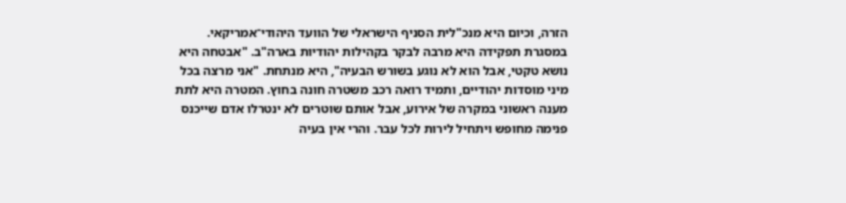הזרה, וכיום היא מנכ"לית הסניף הישראלי של הוועד היהודי־אמריקאי. במסגרת תפקידה היא מרבה לבקר בקהילות יהודיות בארה"ב. "אבטחה היא נושא טקטי, אבל הוא לא נוגע בשורש הבעיה", היא מנתחת. "אני מרצה בכל מיני מוסדות יהודיים, ותמיד רואה רכב משטרה חונה בחוץ. המטרה היא לתת מענה ראשוני במקרה של אירוע, אבל אותם שוטרים לא ינטרלו אדם שייכנס פנימה מחופש ויתחיל לירות לכל עבר. והרי אין בעיה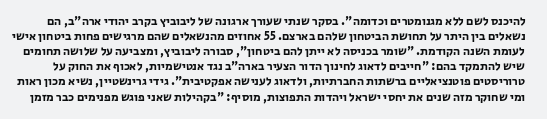להיכנס לשם ללא מגנומטרים וכדומה". בסקר שנתי שעורך ארגונה של ליבוביץ בקרב יהודי ארה"ב, הם נשאלים בין היתר על תחושת הביטחון שלהם בארצם. 55 אחוזים מהנשאלים שהם מרגישים פחות ביטחון אישי לעומת השנה הקודמת. "שומר בכניסה לא ייתן להם ביטחון", סבורה ליבוביץ, ומצביעה על שלושה תחומים שיש להתמקד בהם: "חייבים לדאוג לחינוך הדור הצעיר בארה"ב נגד אנטישמיות, לאכוף את החוק על טרוריסטים פוטנציאליים ברשתות החברתיות, ולדאוג לענישה אפקטיבית". גידי גרינשטיין, נשיא מכון ראות ומי שחוקר מזה שנים את יחסי ישראל ויהדות התפוצות, מוסיף: "בקהילות שאני פוגש מפנימים כבר מזמן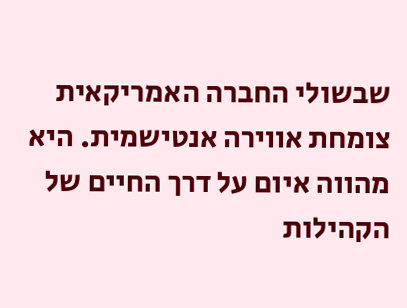שבשולי החברה האמריקאית צומחת אווירה אנטישמית. היא מהווה איום על דרך החיים של הקהילות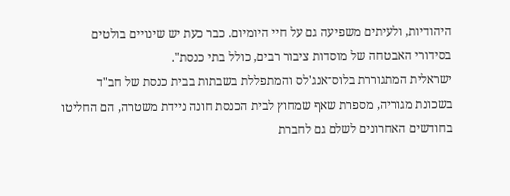היהודיות, ולעיתים משפיעה גם על חיי היומיום. כבר כעת יש שינויים בולטים בסידורי האבטחה של מוסדות ציבור רבים, כולל בתי כנסת".
ישראלית המתגוררת בלוס־אנג'לס והמתפללת בשבתות בבית כנסת של חב"ד בשכונת מגוריה, מספרת שאף שמחוץ לבית הכנסת חונה ניידת משטרה, הם החליטו בחודשים האחרונים לשלם גם לחברת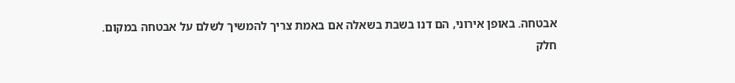אבטחה. באופן אירוני, הם דנו בשבת בשאלה אם באמת צריך להמשיך לשלם על אבטחה במקום. חלק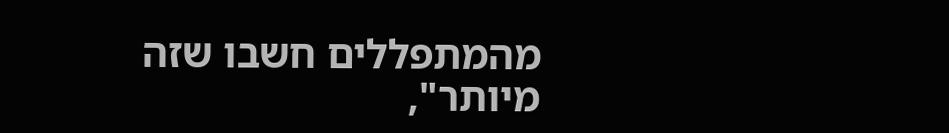מהמתפללים חשבו שזה מיותר",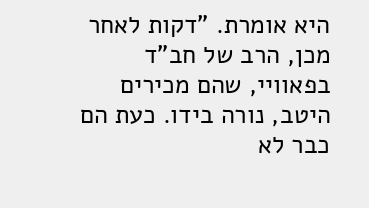היא אומרת. "דקות לאחר מכן, הרב של חב"ד בפאוויי, שהם מכירים היטב, נורה בידו. כעת הם כבר לא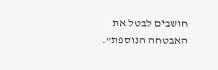חושבים לבטל את האבטחה הנוספת".